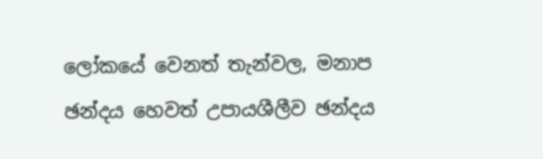ලෝකයේ වෙනත් තැන්වල, මනාප ඡන්දය හෙවත් උපායශීලීව ඡන්දය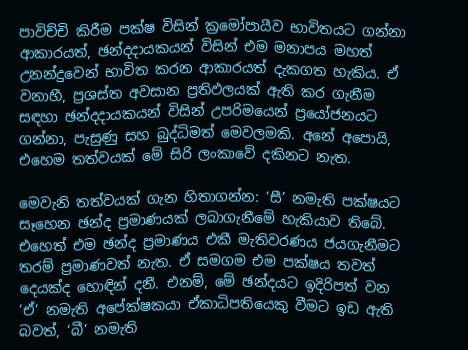පාවිච්චි කිරීම පක්ෂ විසින් ක්‍රමෝපායීව භාවිතයට ගන්නා ආකාරයත්, ඡන්දදායකයන් විසින් එම මනාපය මහත් උනන්දුවෙන් භාවිත කරන ආකාරයත් දැකගත හැකිය. ඒ වනාහී, ප්‍රශස්ත අවසාන ප්‍රතිඵලයක් ඇති කර ගැනීම සඳහා ඡන්දදායකයන් විසින් උපරිමයෙන් ප්‍රයෝජනයට ගන්නා, පැසුණු සහ බුද්ධිමත් මෙවලමකි. අනේ අපොයි, එහෙම තත්වයක් මේ සිරි ලංකාවේ දකිනට නැත.

මෙවැනි තත්වයක් ගැන හිතාගන්න: ‘සී’ නමැති පක්ෂයට සෑහෙන ඡන්ද ප්‍රමාණයක් ලබාගැනීමේ හැකියාව තිබේ. එහෙත් එම ඡන්ද ප්‍රමාණය එකී මැතිවරණය ජයගැනීමට තරම් ප්‍රමාණවත් නැත. ඒ සමගම එම පක්ෂය තවත් දෙයක්ද හොඳින් දනී. එනම්, මේ ඡන්දයට ඉදිරිපත් වන ‘ඒ’ නමැති අපේක්ෂකයා ඒකාධිපතියෙකු වීමට ඉඩ ඇති බවත්, ‘බී’ නමැති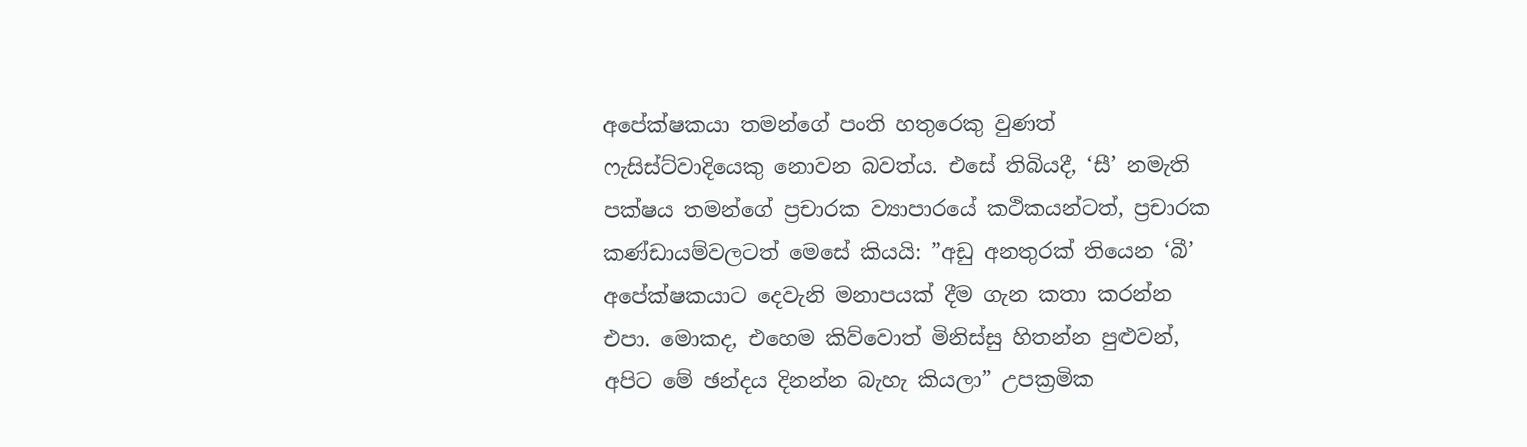අපේක්ෂකයා තමන්ගේ පංති හතුරෙකු වුණත් ෆැසිස්ට්වාදියෙකු නොවන බවත්ය. එසේ තිබියදී, ‘සී’ නමැති පක්ෂය තමන්ගේ ප්‍රචාරක ව්‍යාපාරයේ කථිකයන්ටත්, ප්‍රචාරක කණ්ඩායම්වලටත් මෙසේ කියයි: ”අඩු අනතුරක් තියෙන ‘බී’ අපේක්ෂකයාට දෙවැනි මනාපයක් දීම ගැන කතා කරන්න එපා. මොකද, එහෙම කිව්වොත් මිනිස්සු හිතන්න පුළුවන්, අපිට මේ ඡන්දය දිනන්න බැහැ කියලා” උපක්‍රමික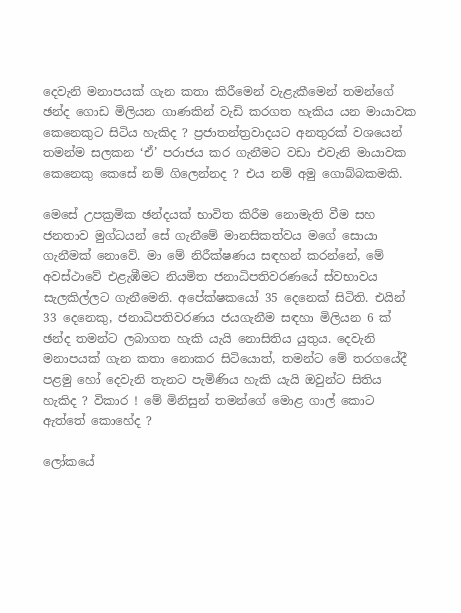දෙවැනි මනාපයක් ගැන කතා කිරීමෙන් වැළැකීමෙන් තමන්ගේ ඡන්ද ගොඩ මිලියන ගාණකින් වැඩි කරගත හැකිය යන මායාවක කෙනෙකුට සිටිය හැකිද ? ප්‍රජාතන්ත්‍රවාදයට අනතුරක් වශයෙන් තමන්ම සලකන ‘ඒ’ පරාජය කර ගැනීමට වඩා එවැනි මායාවක කෙනෙකු කෙසේ නම් ගිලෙන්නද ? එය නම් අමු ගොබ්බකමකි.

මෙසේ උපක්‍රමික ඡන්දයක් භාවිත කිරීම නොමැති වීම සහ ජනතාව මුග්ධයන් සේ ගැනීමේ මානසිකත්වය මගේ සොයා ගැනීමක් නොවේ. මා මේ නිරීක්ෂණය සඳහන් කරන්නේ, මේ අවස්ථාවේ එළැඹීමට නියමිත ජනාධිපතිවරණයේ ස්වභාවය සැලකිල්ලට ගැනීමෙනි. අපේක්ෂකයෝ 35 දෙනෙක් සිටිති. එයින් 33 දෙනෙකු, ජනාධිපතිවරණය ජයගැනීම සඳහා මිලියන 6 ක් ඡන්ද තමන්ට ලබාගත හැකි යැයි නොසිතිය යුතුය. දෙවැනි මනාපයක් ගැන කතා නොකර සිටියොත්, තමන්ට මේ තරගයේදී පළමු හෝ දෙවැනි තැනට පැමිණිය හැකි යැයි ඔවුන්ට සිතිය හැකිද ? විකාර ! මේ මිනිසුන් තමන්ගේ මොළ ගාල් කොට ඇත්තේ කොහේද ?

ලෝකයේ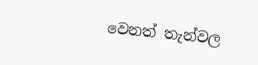වෙනත් තැන්වල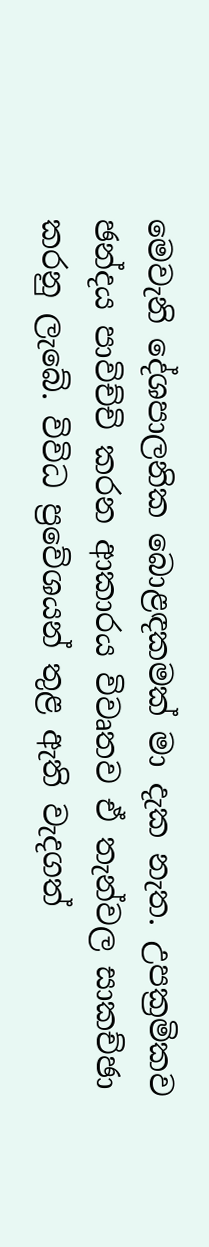මෙවැනි දේශපාලනික බොළඳකමක් මා දැක නැත. උපක්‍රමිකව ඡන්දය පාවිච්චි කරන ආකාරය විවෘතව ඒ තැන්වල සාකච්ඡා කරනු ලැබේ. විවිධ ප්‍රවේශයන් තුළ ඇති වැදගත්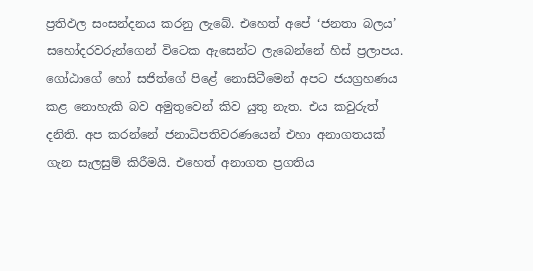ප්‍රතිඵල සංසන්දනය කරනු ලැබේ. එහෙත් අපේ ‘ජනතා බලය’ සහෝදරවරුන්ගෙන් විටෙක ඇසෙන්ට ලැබෙන්නේ හිස් ප්‍රලාපය. ගෝඨාගේ හෝ සජිත්ගේ පිළේ නොසිටීමෙන් අපට ජයග්‍රහණය කළ නොහැකි බව අමුතුවෙන් කිව යුතු නැත. එය කවුරුත් දනිති. අප කරන්නේ ජනාධිපතිවරණයෙන් එහා අනාගතයක් ගැන සැලසුම් කිරීමයි. එහෙත් අනාගත ප්‍රගතිය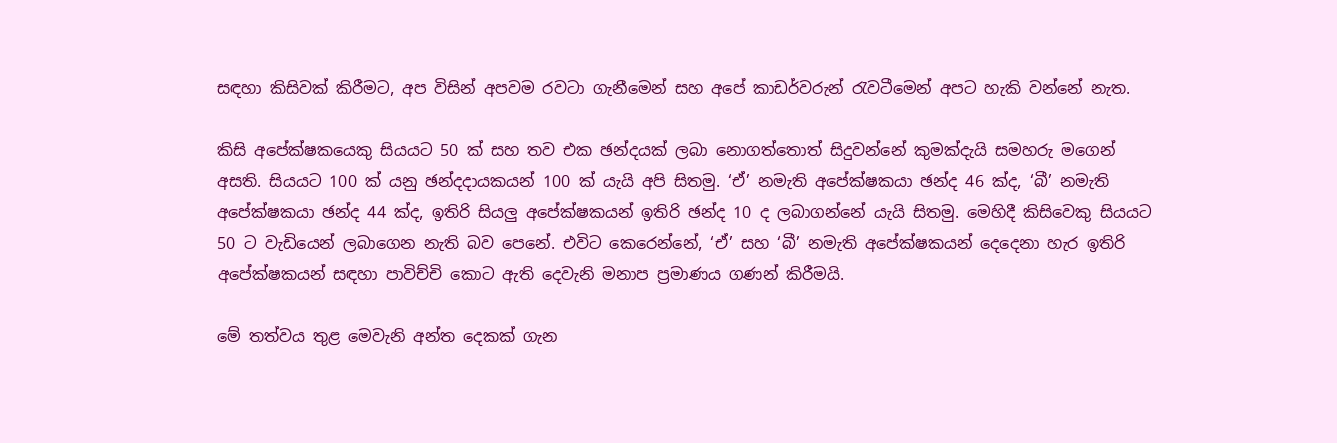සඳහා කිසිවක් කිරීමට, අප විසින් අපවම රවටා ගැනීමෙන් සහ අපේ කාඩර්වරුන් රැවටීමෙන් අපට හැකි වන්නේ නැත.

කිසි අපේක්ෂකයෙකු සියයට 50 ක් සහ තව එක ඡන්දයක් ලබා නොගත්තොත් සිදුවන්නේ කුමක්දැයි සමහරු මගෙන් අසති. සියයට 100 ක් යනු ඡන්දදායකයන් 100 ක් යැයි අපි සිතමු. ‘ඒ’ නමැති අපේක්ෂකයා ඡන්ද 46 ක්ද, ‘බී’ නමැති අපේක්ෂකයා ඡන්ද 44 ක්ද, ඉතිරි සියලු අපේක්ෂකයන් ඉතිරි ඡන්ද 10 ද ලබාගන්නේ යැයි සිතමු. මෙහිදී කිසිවෙකු සියයට 50 ට වැඩියෙන් ලබාගෙන නැති බව පෙනේ. එවිට කෙරෙන්නේ, ‘ඒ’ සහ ‘බී’ නමැති අපේක්ෂකයන් දෙදෙනා හැර ඉතිරි අපේක්ෂකයන් සඳහා පාවිච්චි කොට ඇති දෙවැනි මනාප ප්‍රමාණය ගණන් කිරීමයි.

මේ තත්වය තුළ මෙවැනි අන්ත දෙකක් ගැන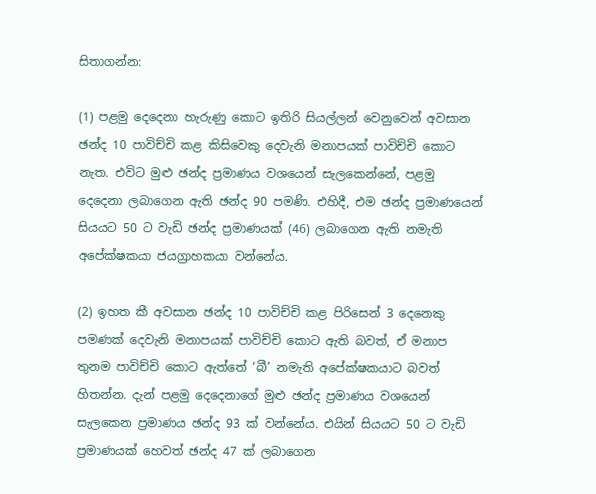සිතාගන්න:

(1) පළමු දෙදෙනා හැරුණු කොට ඉතිරි සියල්ලන් වෙනුවෙන් අවසාන ඡන්ද 10 පාවිච්චි කළ කිසිවෙකු දෙවැනි මනාපයක් පාවිච්චි කොට නැත. එවිට මුළු ඡන්ද ප්‍රමාණය වශයෙන් සැලකෙන්නේ, පළමු දෙදෙනා ලබාගෙන ඇති ඡන්ද 90 පමණි. එහිදී, එම ඡන්ද ප්‍රමාණයෙන් සියයට 50 ට වැඩි ඡන්ද ප්‍රමාණයක් (46) ලබාගෙන ඇති නමැති අපේක්ෂකයා ජයග්‍රාහකයා වන්නේය.

(2) ඉහත කී අවසාන ඡන්ද 10 පාවිච්චි කළ පිරිසෙන් 3 දෙනෙකු පමණක් දෙවැනි මනාපයක් පාවිච්චි කොට ඇති බවත්, ඒ මනාප තුනම පාවිච්චි කොට ඇත්තේ ‘බී’ නමැති අපේක්ෂකයාට බවත් හිතන්න. දැන් පළමු දෙදෙනාගේ මුළු ඡන්ද ප්‍රමාණය වශයෙන් සැලකෙන ප්‍රමාණය ඡන්ද 93 ක් වන්නේය. එයින් සියයට 50 ට වැඩි ප්‍රමාණයක් හෙවත් ඡන්ද 47 ක් ලබාගෙන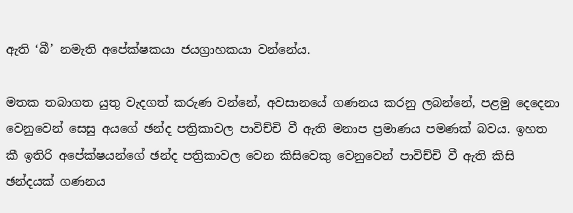ඇති ‘බී’ නමැති අපේක්ෂකයා ජයග්‍රාහකයා වන්නේය.

මතක තබාගත යුතු වැදගත් කරුණ වන්නේ, අවසානයේ ගණනය කරනු ලබන්නේ, පළමු දෙදෙනා වෙනුවෙන් සෙසු අයගේ ඡන්ද පත්‍රිකාවල පාවිච්චි වී ඇති මනාප ප්‍රමාණය පමණක් බවය. ඉහත කී ඉතිරි අපේක්ෂයන්ගේ ඡන්ද පත්‍රිකාවල වෙන කිසිවෙකු වෙනුවෙන් පාවිච්චි වී ඇති කිසි ඡන්දයක් ගණනය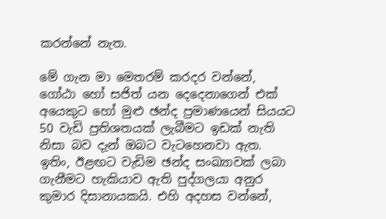කරන්නේ නැත.

මේ ගැන මා මෙතරම් කරදර වන්නේ, ගෝඨා හෝ සජිත් යන දෙදෙනාගෙන් එක් අයෙකුට හෝ මුළු ඡන්ද ප්‍රමාණයෙන් සියයට 50 වැඩි ප්‍රතිශතයක් ලැබීමට ඉඩක් නැති නිසා බව දැන් ඔබට වැටහෙනවා ඇත. ඉතිං, ඊළඟට වැඩිම ඡන්ද සංඛ්‍යාවක් ලබා ගැනීමට හැකියාව ඇති පුද්ගලයා අනුර කුමාර දිසානායකයි. එහි අදහස වන්නේ,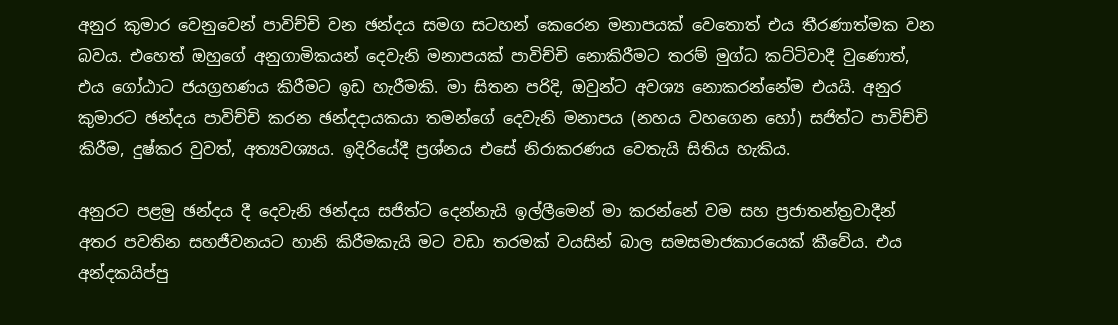අනුර කුමාර වෙනුවෙන් පාවිච්චි වන ඡන්දය සමග සටහන් කෙරෙන මනාපයක් වෙතොත් එය තීරණාත්මක වන බවය. එහෙත් ඔහුගේ අනුගාමිකයන් දෙවැනි මනාපයක් පාවිච්චි නොකිරීමට තරම් මුග්ධ කට්ටිවාදී වුණොත්, එය ගෝඨාට ජයග්‍රහණය කිරීමට ඉඩ හැරීමකි. මා සිතන පරිදි, ඔවුන්ට අවශ්‍ය නොකරන්නේම එයයි. අනුර කුමාරට ඡන්දය පාවිච්චි කරන ඡන්දදායකයා තමන්ගේ දෙවැනි මනාපය (නහය වහගෙන හෝ) සජිත්ට පාවිච්චි කිරීම, දුෂ්කර වුවත්, අත්‍යවශ්‍යය. ඉදිරියේදී ප්‍රශ්නය එසේ නිරාකරණය වෙතැයි සිතිය හැකිය.

අනුරට පළමු ඡන්දය දී දෙවැනි ඡන්දය සජිත්ට දෙන්නැයි ඉල්ලීමෙන් මා කරන්නේ වම සහ ප්‍රජාතන්ත්‍රවාදීන් අතර පවතින සහජීවනයට හානි කිරීමකැයි මට වඩා තරමක් වයසින් බාල සමසමාජකාරයෙක් කීවේය. එය අන්දකයිප්පු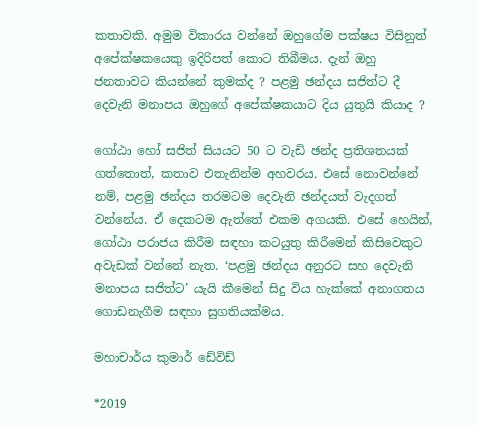කතාවකි. අමුම විකාරය වන්නේ ඔහුගේම පක්ෂය විසිනුත් අපේක්ෂකයෙකු ඉදිරිපත් කොට තිබීමය. දැන් ඔහු ජනතාවට කියන්නේ කුමක්ද ? පළමු ඡන්දය සජිත්ට දී දෙවැනි මනාපය ඔහුගේ අපේක්ෂකයාට දිය යුතුයි කියාද ?

ගෝඨා හෝ සජිත් සියයට 50 ට වැඩි ඡන්ද ප්‍රතිශතයක් ගත්තොත්, කතාව එතැනින්ම අහවරය. එසේ නොවන්නේ නම්, පළමු ඡන්දය තරමටම දෙවැනි ඡන්දයත් වැදගත් වන්නේය. ඒ දෙකටම ඇත්තේ එකම අගයකි. එසේ හෙයින්, ගෝඨා පරාජය කිරීම සඳහා කටයුතු කිරීමෙන් කිසිවෙකුට අවැඩක් වන්නේ නැත. ‘පළමු ඡන්දය අනුරට සහ දෙවැනි මනාපය සජිත්ට’ යැයි කීමෙන් සිදු විය හැක්කේ අනාගතය ගොඩනැගීම සඳහා සුගතියක්මය.

මහාචාර්ය කුමාර් ඩේවිඩ්

*2019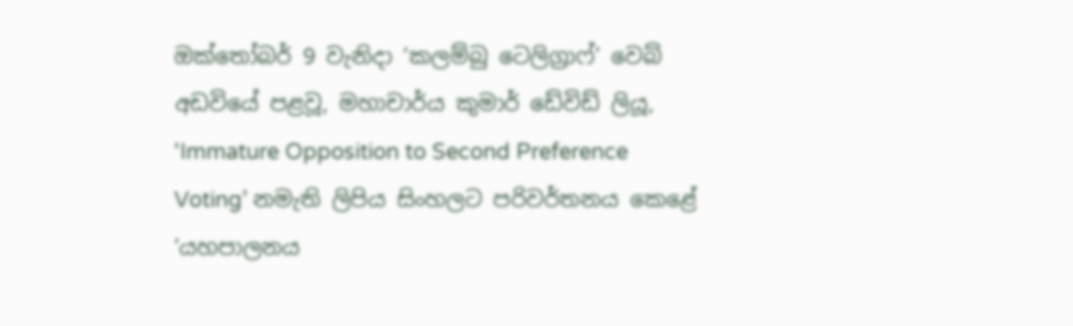ඔක්තෝබර් 9 වැනිදා ‘කලම්බු ටෙලිග්‍රාෆ්’ වෙබ් අඩවියේ පළවූ, මහාචාර්ය කුමාර් ඩේවිඩ් ලියූ, ‘Immature Opposition to Second Preference Voting’ නමැති ලිපිය සිංහලට පරිවර්තනය කෙළේ ‘යහපාලනය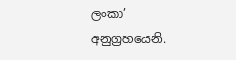ලංකා’ අනුග්‍රහයෙනි.